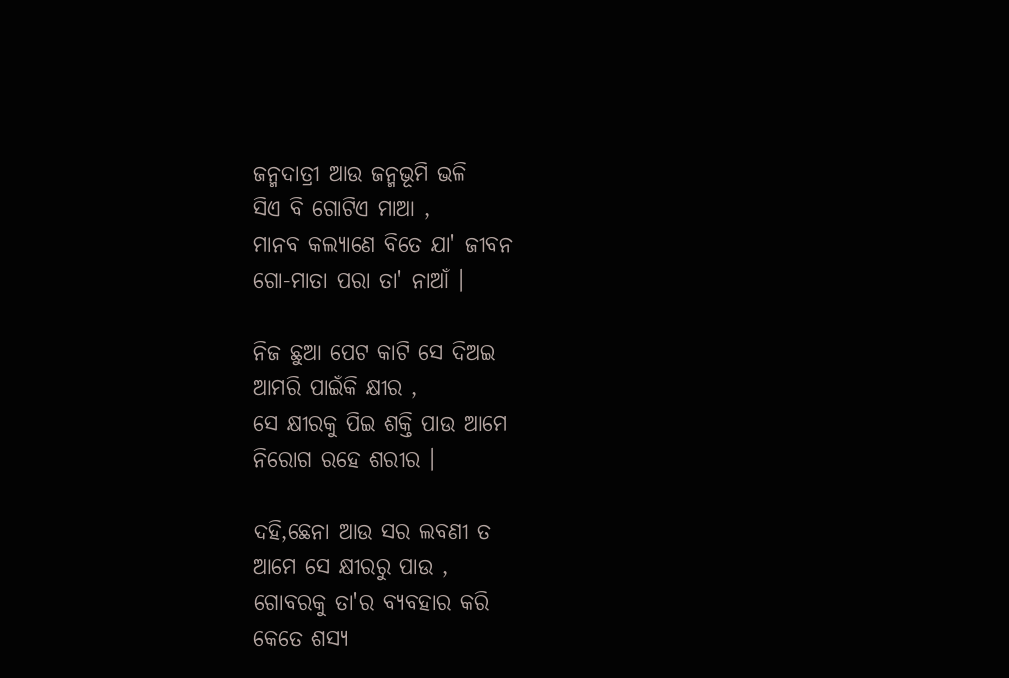ଜନ୍ମଦାତ୍ରୀ ଆଉ ଜନ୍ମଭୂମି ଭଳି
ସିଏ ବି ଗୋଟିଏ ମାଆ ,
ମାନବ କଲ୍ୟାଣେ ବିତେ ଯା' ଜୀବନ
ଗୋ-ମାତା ପରା ତା' ନାଆଁ ।

ନିଜ ଛୁଆ ପେଟ କାଟି ସେ ଦିଅଇ
ଆମରି ପାଇଁକି କ୍ଷୀର ,
ସେ କ୍ଷୀରକୁ ପିଇ ଶକ୍ତି ପାଉ ଆମେ
ନିରୋଗ ରହେ ଶରୀର ।

ଦହି,ଛେନା ଆଉ ସର ଲବଣୀ ତ
ଆମେ ସେ କ୍ଷୀରରୁ ପାଉ ,
ଗୋବରକୁ ତା'ର ବ୍ୟବହାର କରି
କେତେ ଶସ୍ୟ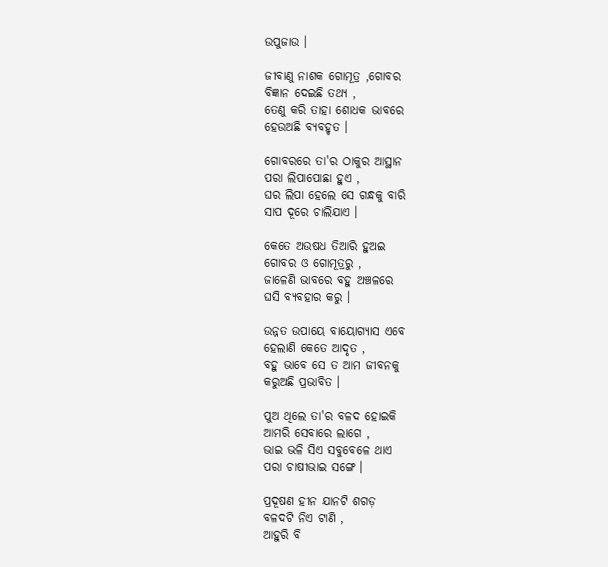ଉପୁଜାଉ ।

ଜୀବାଣୁ ନାଶକ ଗୋମୂତ୍ର ,ଗୋବର
ବିଜ୍ଞାନ ଦେଇଛି ତଥ୍ୟ ,
ତେଣୁ କରି ତାହା ଶୋଧକ ଭାବରେ
ହେଉଅଛି ବ୍ୟବହୃତ ।

ଗୋବରରେ ତା'ର ଠାକୁର ଆସ୍ଥାନ
ପରା ଲିପାପୋଛା ହୁଏ ,
ଘର ଲିପା ହେଲେ ସେ ଗନ୍ଧକୁ ବାରି
ସାପ ଦୂରେ ଚାଲିଯାଏ ।

କେତେ ଅଉଷଧ ତିଆରି ହୁଅଇ
ଗୋବର ଓ ଗୋମୂତ୍ରରୁ ,
ଜାଳେଣି ଭାବରେ ବହୁ ଅଞ୍ଚଳରେ
ଘସି ବ୍ୟବହାର କରୁ ।

ଉନ୍ନତ ଉପାୟେ ବାୟୋଗ୍ୟାସ ଏବେ
ହେଲାଣି କେତେ ଆଦୃତ ,
ବହୁ ଭାବେ ସେ ତ ଆମ ଜୀବନକୁ
କରୁଅଛି ପ୍ରଭାବିତ ।

ପୁଅ ଥିଲେ ତା'ର ବଳଦ ହୋଇକି
ଆମରି ସେବାରେ ଲାଗେ ,
ଭାଇ ଭଳି ସିଏ ସବୁବେଳେ ଥାଏ
ପରା ଚାଷୀଭାଇ ସଙ୍ଗେ ।

ପ୍ରଦୂଷଣ ହୀନ ଯାନଟି ଶଗଡ଼
ବଳଦଟି ନିଏ ଟାଣି ,
ଆହୁରି ବି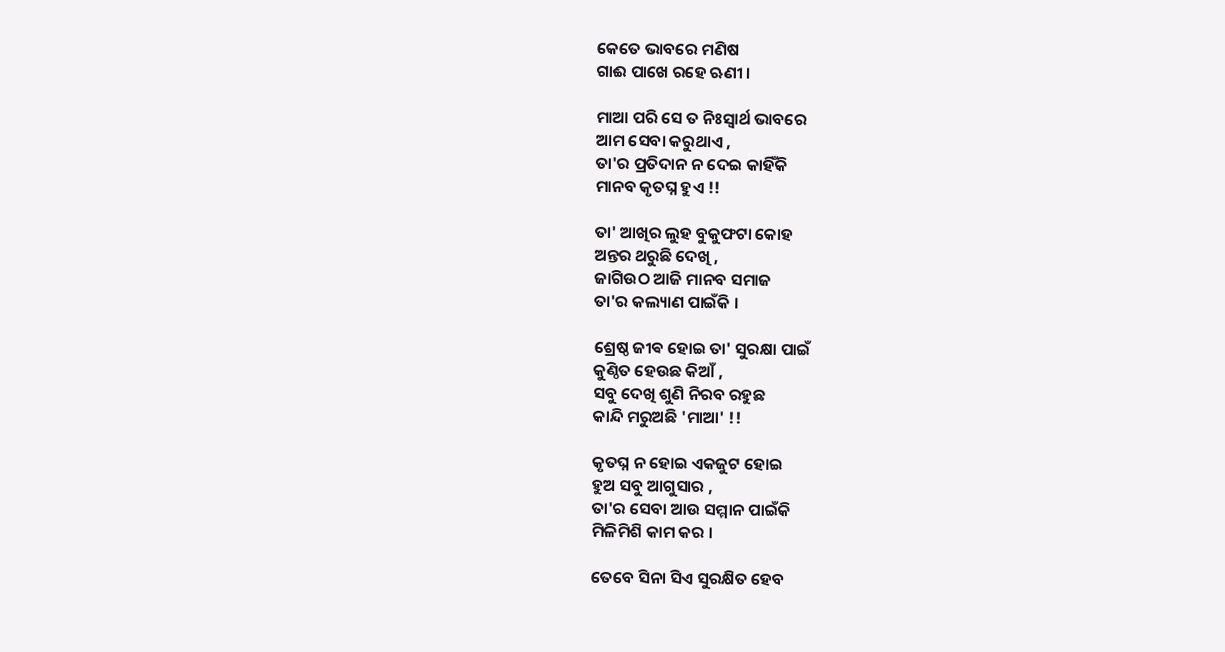କେତେ ଭାବରେ ମଣିଷ
ଗାଈ ପାଖେ ରହେ ଋଣୀ ।

ମାଆ ପରି ସେ ତ ନିଃସ୍ୱାର୍ଥ ଭାବରେ
ଆମ ସେବା କରୁଥାଏ ,
ତା'ର ପ୍ରତିଦାନ ନ ଦେଇ କାହିଁକି
ମାନବ କୃତଘ୍ନ ହୁଏ !!

ତା' ଆଖିର ଲୁହ ବୁକୁଫଟା କୋହ
ଅନ୍ତର ଥରୁଛି ଦେଖି ,
ଜାଗିଉଠ ଆଜି ମାନବ ସମାଜ
ତା'ର କଲ୍ୟାଣ ପାଇଁକି ।

ଶ୍ରେଷ୍ଠ ଜୀଵ ହୋଇ ତା' ସୁରକ୍ଷା ପାଇଁ
କୁଣ୍ଠିତ ହେଉଛ କିଆଁ ,
ସବୁ ଦେଖି ଶୁଣି ନିରବ ରହୁଛ
କାନ୍ଦି ମରୁଅଛି 'ମାଆ' !!

କୃତଘ୍ନ ନ ହୋଇ ଏକଜୁଟ ହୋଇ
ହୁଅ ସବୁ ଆଗୁସାର ,
ତା'ର ସେବା ଆଉ ସମ୍ମାନ ପାଇଁକି
ମିଳିମିଶି କାମ କର ।

ତେବେ ସିନା ସିଏ ସୁରକ୍ଷିତ ହେବ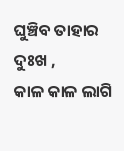ଘୁଞ୍ଚିବ ତାହାର ଦୁଃଖ ,
କାଳ କାଳ ଲାଗି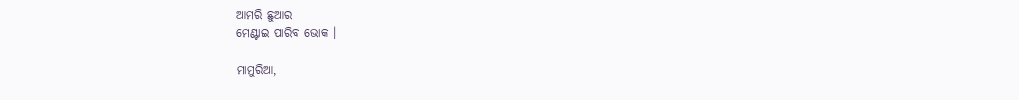ଆମରି ଛୁଆର
ମେଣ୍ଟାଇ ପାରିବ ଭୋକ ।

ମାମୁରିଆ,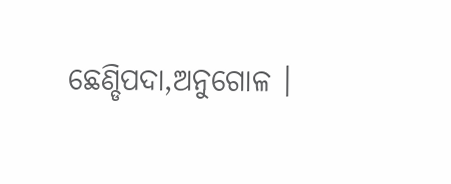ଛେଣ୍ଡିପଦା,ଅନୁଗୋଳ ।